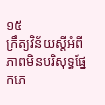១៥
ក្រឹត្យវិន័យស្ដីអំពីភាពមិនបរិសុទ្ធផ្នែកភេ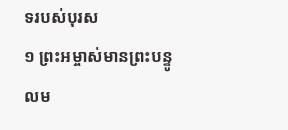ទរបស់បុរស
១ ព្រះអម្ចាស់មានព្រះបន្ទូលម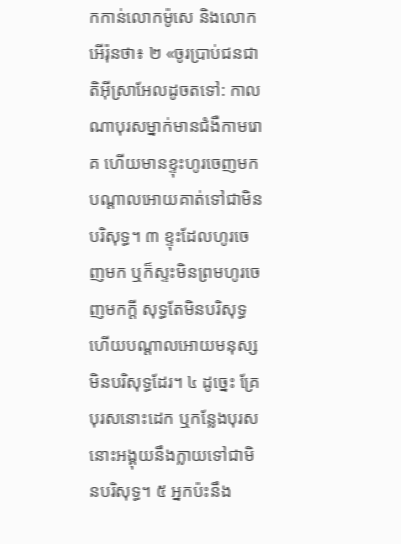កកាន់លោកម៉ូសេ និងលោកអើរ៉ុនថា៖ ២ «ចូរប្រាប់ជនជាតិអ៊ីស្រាអែលដូចតទៅ: កាលណាបុរសម្នាក់មានជំងឺកាមរោគ ហើយមានខ្ទុះហូរចេញមក បណ្ដាលអោយគាត់ទៅជាមិនបរិសុទ្ធ។ ៣ ខ្ទុះដែលហូរចេញមក ឬក៏ស្ទះមិនព្រមហូរចេញមកក្ដី សុទ្ធតែមិនបរិសុទ្ធ ហើយបណ្ដាលអោយមនុស្សមិនបរិសុទ្ធដែរ។ ៤ ដូច្នេះ គ្រែបុរសនោះដេក ឬកន្លែងបុរសនោះអង្គុយនឹងក្លាយទៅជាមិនបរិសុទ្ធ។ ៥ អ្នកប៉ះនឹង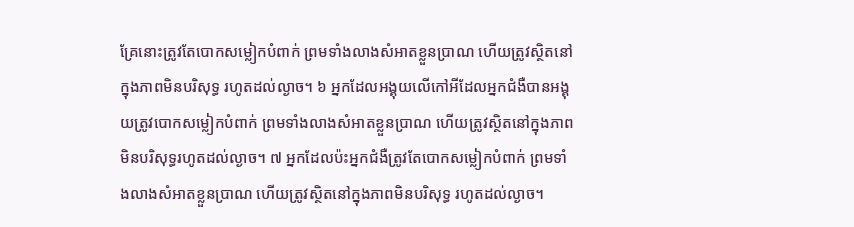គ្រែនោះត្រូវតែបោកសម្លៀកបំពាក់ ព្រមទាំងលាងសំអាតខ្លួនប្រាណ ហើយត្រូវស្ថិតនៅក្នុងភាពមិនបរិសុទ្ធ រហូតដល់ល្ងាច។ ៦ អ្នកដែលអង្គុយលើកៅអីដែលអ្នកជំងឺបានអង្គុយត្រូវបោកសម្លៀកបំពាក់ ព្រមទាំងលាងសំអាតខ្លួនប្រាណ ហើយត្រូវស្ថិតនៅក្នុងភាពមិនបរិសុទ្ធរហូតដល់ល្ងាច។ ៧ អ្នកដែលប៉ះអ្នកជំងឺត្រូវតែបោកសម្លៀកបំពាក់ ព្រមទាំងលាងសំអាតខ្លួនប្រាណ ហើយត្រូវស្ថិតនៅក្នុងភាពមិនបរិសុទ្ធ រហូតដល់ល្ងាច។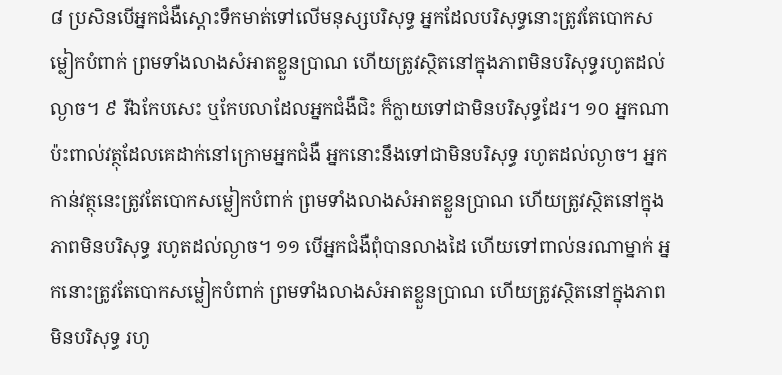៨ ប្រសិនបើអ្នកជំងឺស្ដោះទឹកមាត់ទៅលើមនុស្សបរិសុទ្ធ អ្នកដែលបរិសុទ្ធនោះត្រូវតែបោកសម្លៀកបំពាក់ ព្រមទាំងលាងសំអាតខ្លួនប្រាណ ហើយត្រូវស្ថិតនៅក្នុងភាពមិនបរិសុទ្ធរហូតដល់ល្ងាច។ ៩ រីឯកែបសេះ ឬកែបលាដែលអ្នកជំងឺជិះ ក៏ក្លាយទៅជាមិនបរិសុទ្ធដែរ។ ១០ អ្នកណាប៉ះពាល់វត្ថុដែលគេដាក់នៅក្រោមអ្នកជំងឺ អ្នកនោះនឹងទៅជាមិនបរិសុទ្ធ រហូតដល់ល្ងាច។ អ្នកកាន់វត្ថុនេះត្រូវតែបោកសម្លៀកបំពាក់ ព្រមទាំងលាងសំអាតខ្លួនប្រាណ ហើយត្រូវស្ថិតនៅក្នុងភាពមិនបរិសុទ្ធ រហូតដល់ល្ងាច។ ១១ បើអ្នកជំងឺពុំបានលាងដៃ ហើយទៅពាល់នរណាម្នាក់ អ្នកនោះត្រូវតែបោកសម្លៀកបំពាក់ ព្រមទាំងលាងសំអាតខ្លួនប្រាណ ហើយត្រូវស្ថិតនៅក្នុងភាពមិនបរិសុទ្ធ រហូ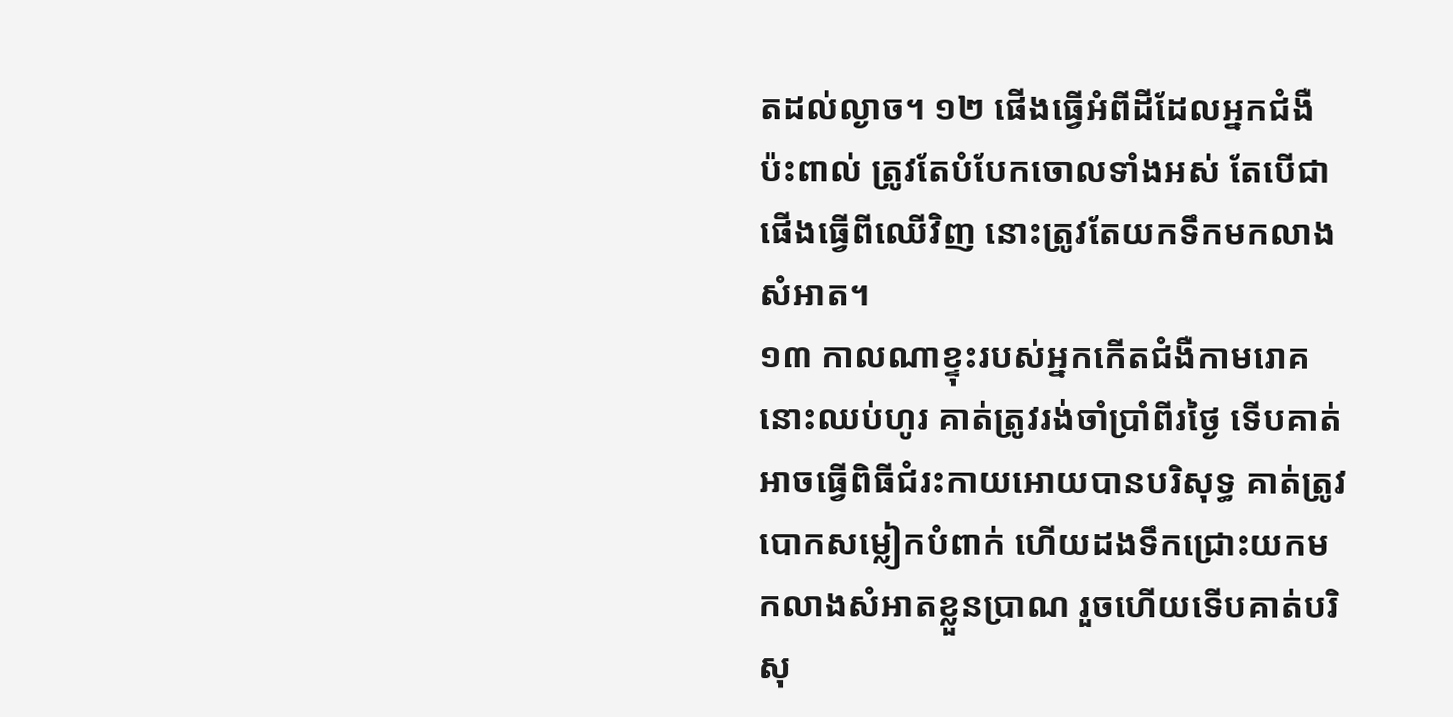តដល់ល្ងាច។ ១២ ផើងធ្វើអំពីដីដែលអ្នកជំងឺប៉ះពាល់ ត្រូវតែបំបែកចោលទាំងអស់ តែបើជាផើងធ្វើពីឈើវិញ នោះត្រូវតែយកទឹកមកលាងសំអាត។
១៣ កាលណាខ្ទុះរបស់អ្នកកើតជំងឺកាមរោគនោះឈប់ហូរ គាត់ត្រូវរង់ចាំប្រាំពីរថ្ងៃ ទើបគាត់អាចធ្វើពិធីជំរះកាយអោយបានបរិសុទ្ធ គាត់ត្រូវបោកសម្លៀកបំពាក់ ហើយដងទឹកជ្រោះយកមកលាងសំអាតខ្លួនប្រាណ រួចហើយទើបគាត់បរិសុ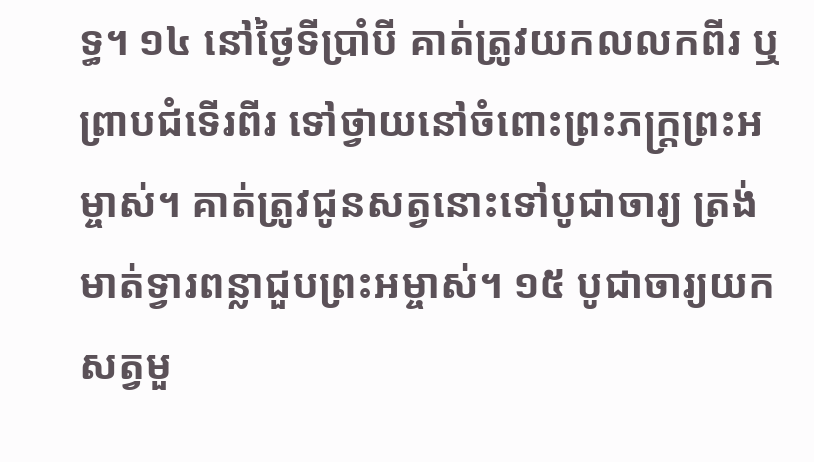ទ្ធ។ ១៤ នៅថ្ងៃទីប្រាំបី គាត់ត្រូវយកលលកពីរ ឬព្រាបជំទើរពីរ ទៅថ្វាយនៅចំពោះព្រះភក្ត្រព្រះអម្ចាស់។ គាត់ត្រូវជូនសត្វនោះទៅបូជាចារ្យ ត្រង់មាត់ទ្វារពន្លាជួបព្រះអម្ចាស់។ ១៥ បូជាចារ្យយកសត្វមួ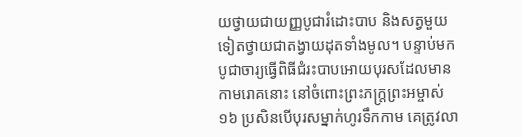យថ្វាយជាយញ្ញបូជារំដោះបាប និងសត្វមួយទៀតថ្វាយជាតង្វាយដុតទាំងមូល។ បន្ទាប់មក បូជាចារ្យធ្វើពិធីជំរះបាបអោយបុរសដែលមានកាមរោគនោះ នៅចំពោះព្រះភក្ត្រព្រះអម្ចាស់
១៦ ប្រសិនបើបុរសម្នាក់ហូរទឹកកាម គេត្រូវលា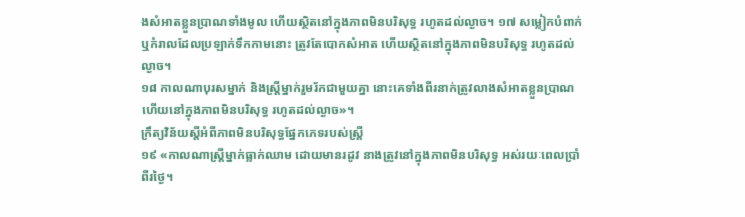ងសំអាតខ្លួនប្រាណទាំងមូល ហើយស្ថិតនៅក្នុងភាពមិនបរិសុទ្ធ រហូតដល់ល្ងាច។ ១៧ សម្លៀកបំពាក់ ឬកំរាលដែលប្រឡាក់ទឹកកាមនោះ ត្រូវតែបោកសំអាត ហើយស្ថិតនៅក្នុងភាពមិនបរិសុទ្ធ រហូតដល់ល្ងាច។
១៨ កាលណាបុរសម្នាក់ និងស្ត្រីម្នាក់រួមរ័កជាមួយគ្នា នោះគេទាំងពីរនាក់ត្រូវលាងសំអាតខ្លួនប្រាណ ហើយនៅក្នុងភាពមិនបរិសុទ្ធ រហូតដល់ល្ងាច»។
ក្រឹត្យវិន័យស្ដីអំពីភាពមិនបរិសុទ្ធផ្នែកភេទរបស់ស្ត្រី
១៩ «កាលណាស្ត្រីម្នាក់ធ្លាក់ឈាម ដោយមានរដូវ នាងត្រូវនៅក្នុងភាពមិនបរិសុទ្ធ អស់រយៈពេលប្រាំពីរថ្ងៃ។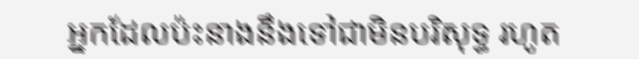អ្នកដែលប៉ះនាងនឹងទៅជាមិនបរិសុទ្ធ រហូត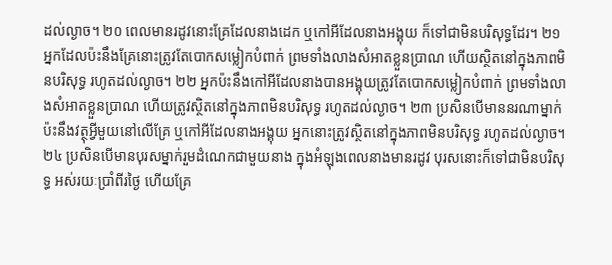ដល់ល្ងាច។ ២០ ពេលមានរដូវនោះគ្រែដែលនាងដេក ឬកៅអីដែលនាងអង្គុយ ក៏ទៅជាមិនបរិសុទ្ធដែរ។ ២១ អ្នកដែលប៉ះនឹងគ្រែនោះត្រូវតែបោកសម្លៀកបំពាក់ ព្រមទាំងលាងសំអាតខ្លួនប្រាណ ហើយស្ថិតនៅក្នុងភាពមិនបរិសុទ្ធ រហូតដល់ល្ងាច។ ២២ អ្នកប៉ះនឹងកៅអីដែលនាងបានអង្គុយត្រូវតែបោកសម្លៀកបំពាក់ ព្រមទាំងលាងសំអាតខ្លួនប្រាណ ហើយត្រូវស្ថិតនៅក្នុងភាពមិនបរិសុទ្ធ រហូតដល់ល្ងាច។ ២៣ ប្រសិនបើមាននរណាម្នាក់ប៉ះនឹងវត្ថុអ្វីមួយនៅលើគ្រែ ឬកៅអីដែលនាងអង្គុយ អ្នកនោះត្រូវស្ថិតនៅក្នុងភាពមិនបរិសុទ្ធ រហូតដល់ល្ងាច។ ២៤ ប្រសិនបើមានបុរសម្នាក់រួមដំណេកជាមួយនាង ក្នុងអំឡុងពេលនាងមានរដូវ បុរសនោះក៏ទៅជាមិនបរិសុទ្ធ អស់រយៈប្រាំពីរថ្ងៃ ហើយគ្រែ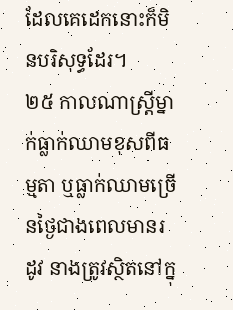ដែលគេដេកនោះក៏មិនបរិសុទ្ធដែរ។
២៥ កាលណាស្ត្រីម្នាក់ធ្លាក់ឈាមខុសពីធម្មតា ឬធ្លាក់ឈាមច្រើនថ្ងៃជាងពេលមានរដូវ នាងត្រូវស្ថិតនៅក្នុ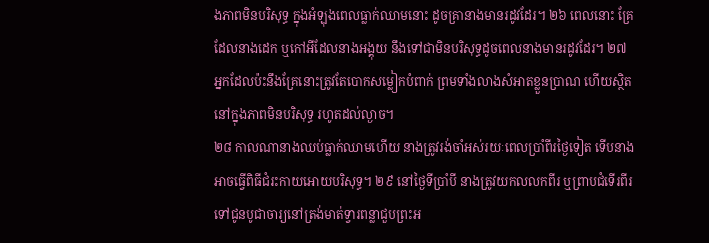ងភាពមិនបរិសុទ្ធ ក្នុងអំឡុងពេលធ្លាក់ឈាមនោះ ដូចគ្រានាងមានរដូវដែរ។ ២៦ ពេលនោះ គ្រែដែលនាងដេក ឬកៅអីដែលនាងអង្គុយ នឹងទៅជាមិនបរិសុទ្ធដូចពេលនាងមានរដូវដែរ។ ២៧ អ្នកដែលប៉ះនឹងគ្រែនោះត្រូវតែបោកសម្លៀកបំពាក់ ព្រមទាំងលាងសំអាតខ្លួនប្រាណ ហើយស្ថិតនៅក្នុងភាពមិនបរិសុទ្ធ រហូតដល់ល្ងាច។
២៨ កាលណានាងឈប់ធ្លាក់ឈាមហើយ នាងត្រូវរង់ចាំអស់រយៈពេលប្រាំពីរថ្ងៃទៀត ទើបនាងអាចធ្វើពិធីជំរះកាយអោយបរិសុទ្ធ។ ២៩ នៅថ្ងៃទីប្រាំបី នាងត្រូវយកលលកពីរ ឬព្រាបជំទើរពីរ ទៅជូនបូជាចារ្យនៅត្រង់មាត់ទ្វារពន្លាជួបព្រះអ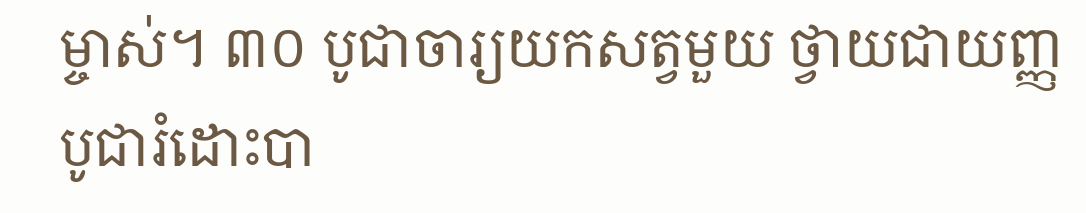ម្ចាស់។ ៣០ បូជាចារ្យយកសត្វមួយ ថ្វាយជាយញ្ញបូជារំដោះបា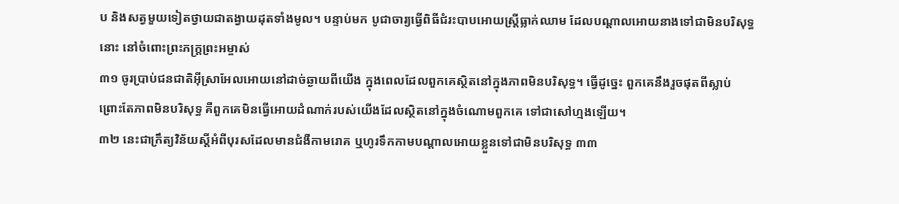ប និងសត្វមួយទៀតថ្វាយជាតង្វាយដុតទាំងមូល។ បន្ទាប់មក បូជាចារ្យធ្វើពិធីជំរះបាបអោយស្ត្រីធ្លាក់ឈាម ដែលបណ្ដាលអោយនាងទៅជាមិនបរិសុទ្ធនោះ នៅចំពោះព្រះភក្ត្រព្រះអម្ចាស់
៣១ ចូរប្រាប់ជនជាតិអ៊ីស្រាអែលអោយនៅដាច់ឆ្ងាយពីយើង ក្នុងពេលដែលពួកគេស្ថិតនៅក្នុងភាពមិនបរិសុទ្ធ។ ធ្វើដូច្នេះ ពួកគេនឹងរួចផុតពីស្លាប់ ព្រោះតែភាពមិនបរិសុទ្ធ គឺពួកគេមិនធ្វើអោយដំណាក់របស់យើងដែលស្ថិតនៅក្នុងចំណោមពួកគេ ទៅជាសៅហ្មងឡើយ។
៣២ នេះជាក្រឹត្យវិន័យស្ដីអំពីបុរសដែលមានជំងឺកាមរោគ ឬហូរទឹកកាមបណ្ដាលអោយខ្លួនទៅជាមិនបរិសុទ្ធ ៣៣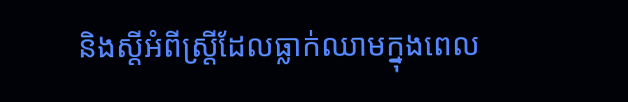និងស្ដីអំពីស្ត្រីដែលធ្លាក់ឈាមក្នុងពេល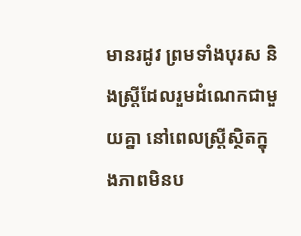មានរដូវ ព្រមទាំងបុរស និងស្ត្រីដែលរួមដំណេកជាមួយគ្នា នៅពេលស្ត្រីស្ថិតក្នុងភាពមិនប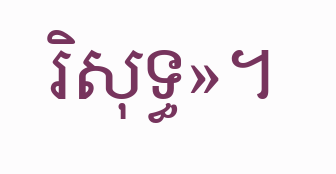រិសុទ្ធ»។